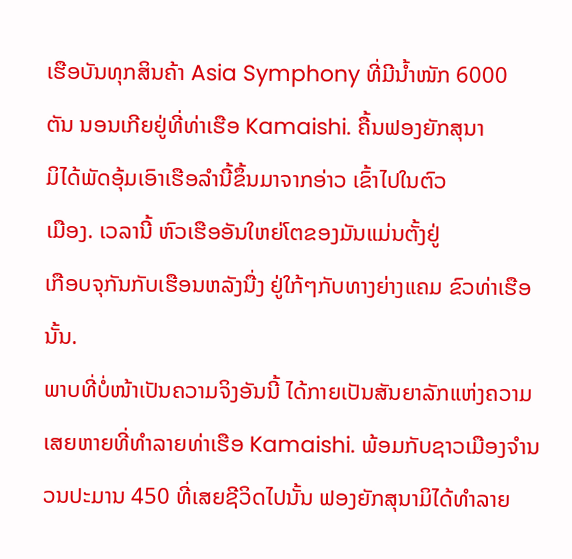ເຮືອບັນທຸກສິນຄ້າ Asia Symphony ທີ່ມີນໍ້າໜັກ 6000
ຕັນ ນອນເກີຍຢູ່ທີ່ທ່າເຮືອ Kamaishi. ຄື້ນຟອງຍັກສຸນາ
ມິໄດ້ພັດອຸ້ມເອົາເຮືອລໍານີ້ຂຶ້ນມາຈາກອ່າວ ເຂົ້າໄປໃນຕົວ
ເມືອງ. ເວລານີ້ ຫົວເຮືອອັນໃຫຍ່ໂຕຂອງມັນແມ່ນຕັ້ງຢູ່
ເກືອບຈຸກັນກັບເຮືອນຫລັງນື່ງ ຢູ່ໃກ້ໆກັບທາງຍ່າງແຄມ ຂົວທ່າເຮືອນັ້ນ.
ພາບທີ່ບໍ່ໜ້າເປັນຄວາມຈິງອັນນີ້ ໄດ້ກາຍເປັນສັນຍາລັກແຫ່ງຄວາມເສຍຫາຍທີ່ທໍາລາຍທ່າເຮືອ Kamaishi. ພ້ອມກັບຊາວເມືອງຈໍານວນປະມານ 450 ທີ່ເສຍຊີວິດໄປນັ້ນ ຟອງຍັກສຸນາມິໄດ້ທໍາລາຍ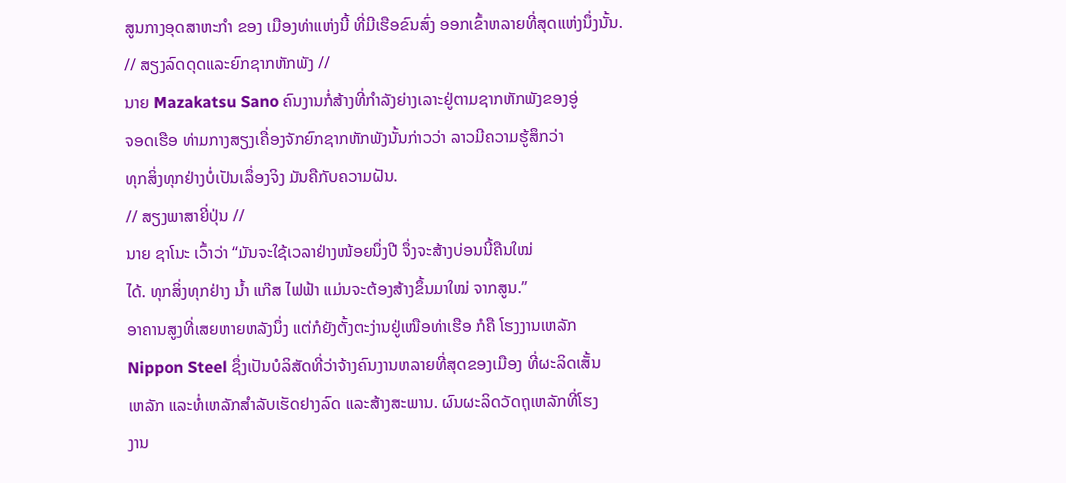ສູນກາງອຸດສາຫະກໍາ ຂອງ ເມືອງທ່າແຫ່ງນີ້ ທີ່ມີເຮືອຂົນສົ່ງ ອອກເຂົ້າຫລາຍທີ່ສຸດແຫ່ງນຶ່ງນັ້ນ.
// ສຽງລົດດຸດແລະຍົກຊາກຫັກພັງ //
ນາຍ Mazakatsu Sano ຄົນງານກໍ່ສ້າງທີ່ກໍາລັງຍ່າງເລາະຢູ່ຕາມຊາກຫັກພັງຂອງອູ່
ຈອດເຮືອ ທ່າມກາງສຽງເຄື່ອງຈັກຍົກຊາກຫັກພັງນັ້ນກ່າວວ່າ ລາວມີຄວາມຮູ້ສຶກວ່າ
ທຸກສິ່ງທຸກຢ່າງບໍ່ເປັນເລຶ່ອງຈິງ ມັນຄືກັບຄວາມຝັນ.
// ສຽງພາສາຍີ່ປຸ່ນ //
ນາຍ ຊາໂນະ ເວົ້າວ່າ “ມັນຈະໃຊ້ເວລາຢ່າງໜ້ອຍນຶ່ງປີ ຈຶ່ງຈະສ້າງບ່ອນນີ້ຄືນໃໝ່
ໄດ້. ທຸກສິ່ງທຸກຢ່າງ ນໍ້າ ແກ໊ສ ໄຟຟ້າ ແມ່ນຈະຕ້ອງສ້າງຂຶ້ນມາໃໝ່ ຈາກສູນ.”
ອາຄານສູງທີ່ເສຍຫາຍຫລັງນຶ່ງ ແຕ່ກໍຍັງຕັ້ງຕະງ່ານຢູ່ເໜືອທ່າເຮືອ ກໍຄື ໂຮງງານເຫລັກ
Nippon Steel ຊຶ່ງເປັນບໍລິສັດທີ່ວ່າຈ້າງຄົນງານຫລາຍທີ່ສຸດຂອງເມືອງ ທີ່ຜະລິດເສັ້ນ
ເຫລັກ ແລະທໍ່ເຫລັກສໍາລັບເຮັດຢາງລົດ ແລະສ້າງສະພານ. ຜົນຜະລິດວັດຖຸເຫລັກທີ່ໂຮງ
ງານ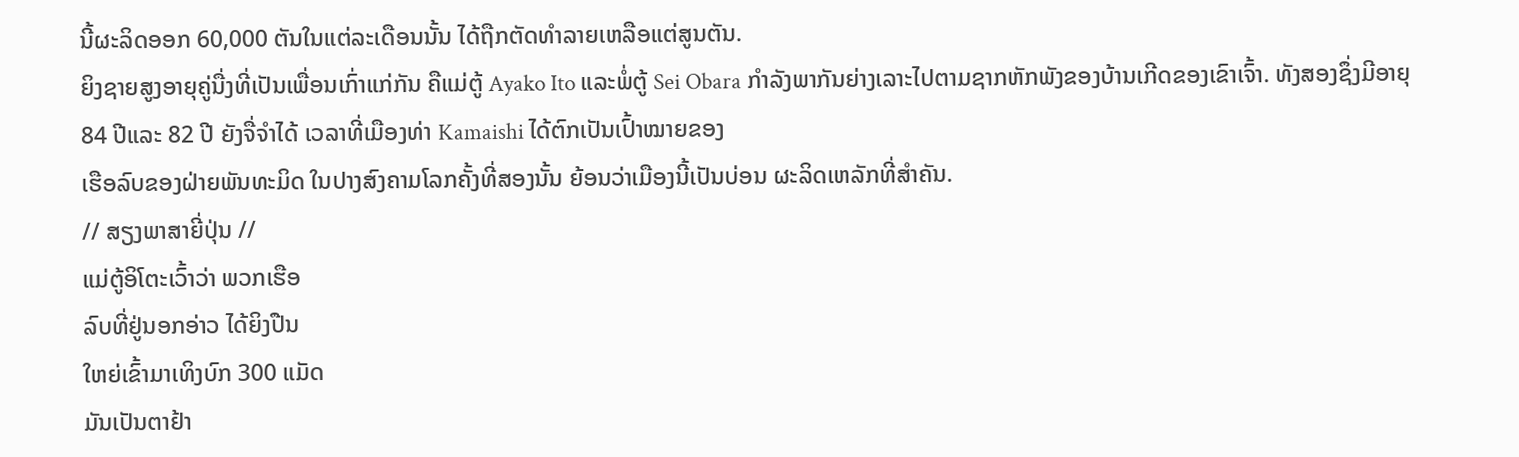ນີ້ຜະລິດອອກ 60,000 ຕັນໃນແຕ່ລະເດືອນນັ້ນ ໄດ້ຖືກຕັດທໍາລາຍເຫລືອແຕ່ສູນຕັນ.
ຍິງຊາຍສູງອາຍຸຄູ່ນື່ງທີ່ເປັນເພື່ອນເກົ່າແກ່ກັນ ຄືແມ່ຕູ້ Ayako Ito ແລະພໍ່ຕູ້ Sei Obara ກໍາລັງພາກັນຍ່າງເລາະໄປຕາມຊາກຫັກພັງຂອງບ້ານເກີດຂອງເຂົາເຈົ້າ. ທັງສອງຊຶ່ງມີອາຍຸ
84 ປີແລະ 82 ປີ ຍັງຈື່ຈໍາໄດ້ ເວລາທີ່ເມືອງທ່າ Kamaishi ໄດ້ຕົກເປັນເປົ້າໝາຍຂອງ
ເຮືອລົບຂອງຝ່າຍພັນທະມິດ ໃນປາງສົງຄາມໂລກຄັ້ງທີ່ສອງນັ້ນ ຍ້ອນວ່າເມືອງນີ້ເປັນບ່ອນ ຜະລິດເຫລັກທີ່ສໍາຄັນ.
// ສຽງພາສາຍີ່ປຸ່ນ //
ແມ່ຕູ້ອິໂຕະເວົ້າວ່າ ພວກເຮືອ
ລົບທີ່ຢູ່ນອກອ່າວ ໄດ້ຍິງປືນ
ໃຫຍ່ເຂົ້າມາເທິງບົກ 300 ແມັດ
ມັນເປັນຕາຢ້າ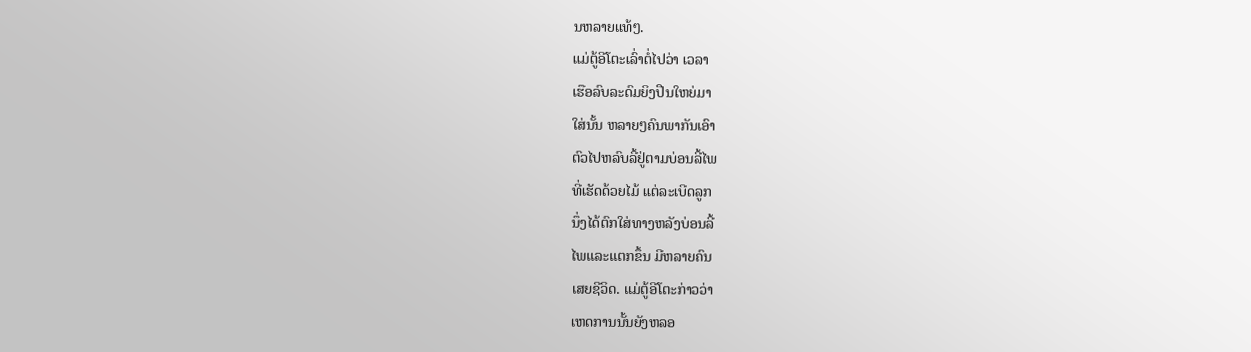ນຫລາຍແທ້ໆ.
ແມ່ຕູ້ອີໂຕະເລົ່າຕໍ່ໄປວ່າ ເວລາ
ເຮືອລົບລະດົມຍິງປືນໃຫຍ່ມາ
ໃສ່ນັ້ນ ຫລາຍໆຄົນພາກັນເອົາ
ຕົວໄປຫລົບລີ້ຢູ່ຕາມບ່ອນລີ້ໄພ
ທີ່ເຮັດດ້ວຍໄມ້ ແຕ່ລະເບີດລູກ
ນຶ່ງໄດ້ຕົກໃສ່ທາງຫລັງບ່ອນລີ້
ໄພແລະແຕກຂຶ້ນ ມີຫລາຍຄົນ
ເສຍຊີວິດ. ແມ່ຕູ້ອີໂຕະກ່າວວ່າ
ເຫດການນັ້ນຍັງຫລອ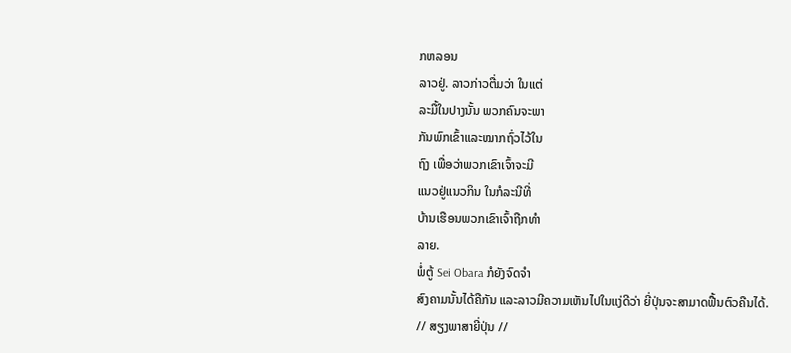ກຫລອນ
ລາວຢູ່. ລາວກ່າວຕື່ມວ່າ ໃນແຕ່
ລະມື້ໃນປາງນັ້ນ ພວກຄົນຈະພາ
ກັນພົກເຂົ້າແລະໝາກຖົ່ວໄວ້ໃນ
ຖົງ ເພື່ອວ່າພວກເຂົາເຈົ້າຈະມີ
ແນວຢູ່ແນວກິນ ໃນກໍລະນີທີ່
ບ້ານເຮືອນພວກເຂົາເຈົ້າຖືກທໍາ
ລາຍ.
ພໍ່ຕູ້ Sei Obara ກໍຍັງຈົດຈໍາ
ສົງຄາມນັ້ນໄດ້ຄືກັນ ແລະລາວມີຄວາມເຫັນໄປໃນແງ່ດີວ່າ ຍີ່ປຸ່ນຈະສາມາດຟື້ນຕົວຄືນໄດ້.
// ສຽງພາສາຍີ່ປຸ່ນ //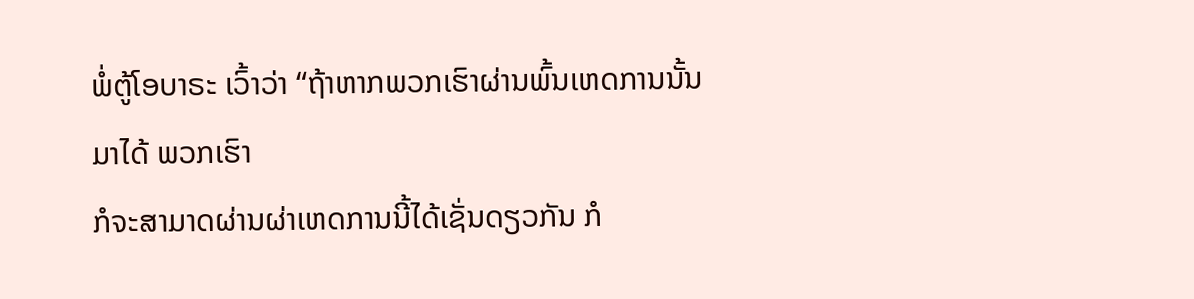ພໍ່ຕູ້ໂອບາຣະ ເວົ້າວ່າ “ຖ້າຫາກພວກເຮົາຜ່ານພົ້ນເຫດການນັ້ນມາໄດ້ ພວກເຮົາ
ກໍຈະສາມາດຜ່ານຜ່າເຫດການນີ້ໄດ້ເຊັ່ນດຽວກັນ ກໍ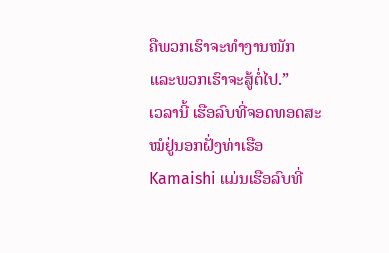ຄືພວກເຮົາຈະທໍາງານໜັກ
ແລະພວກເຮົາຈະສູ້ຕໍ່ໄປ.”
ເວລານີ້ ເຮືອລົບທີ່ຈອດທອດສະໝໍຢູ່ນອກຝັ່ງທ່າເຮືອ Kamaishi ແມ່ນເຮືອລົບທີ່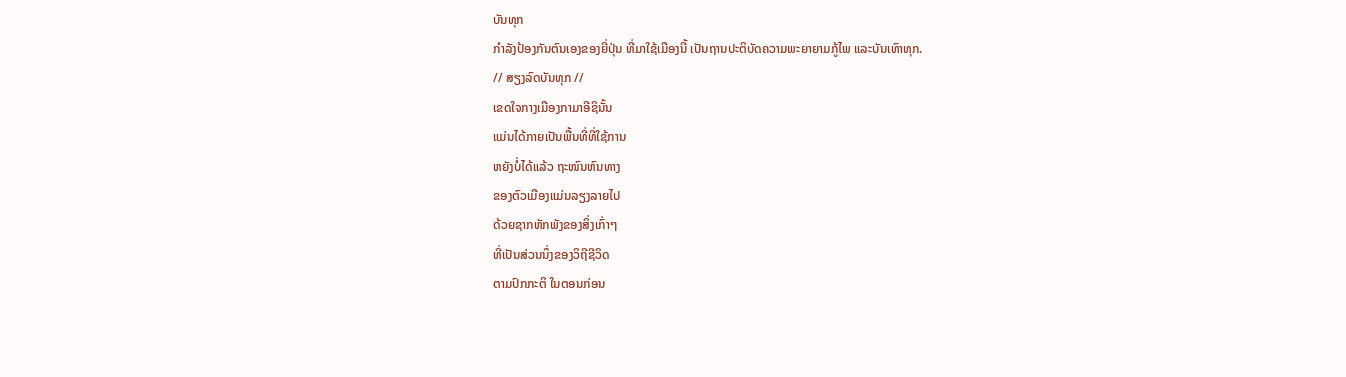ບັນທຸກ
ກໍາລັງປ້ອງກັນຕົນເອງຂອງຍີ່ປຸ່ນ ທີ່ມາໃຊ້ເມືອງນີ້ ເປັນຖານປະຕິບັດຄວາມພະຍາຍາມກູ້ໄພ ແລະບັນເທົາທຸກ.
// ສຽງລົດບັນທຸກ //
ເຂດໃຈກາງເມືອງກາມາອີຊິນັ້ນ
ແມ່ນໄດ້ກາຍເປັນພື້ນທີ່ທີ່ໃຊ້ການ
ຫຍັງບໍ່ໄດ້ແລ້ວ ຖະໜົນຫົນທາງ
ຂອງຕົວເມືອງແມ່ນລຽງລາຍໄປ
ດ້ວຍຊາກຫັກພັງຂອງສິ່ງເກົ່າໆ
ທີ່ເປັນສ່ວນນຶ່ງຂອງວິຖີຊີວິດ
ຕາມປົກກະຕິ ໃນຕອນກ່ອນ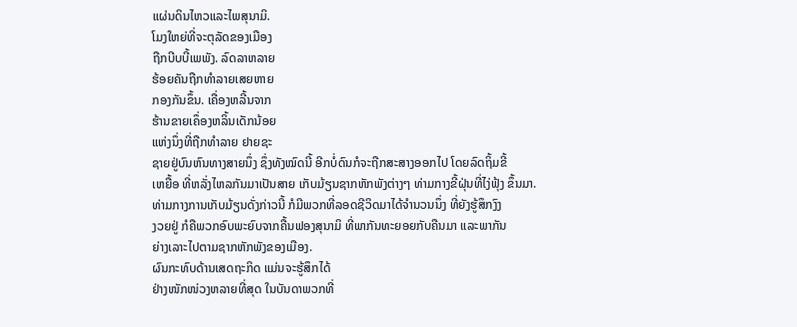ແຜ່ນດິນໄຫວແລະໄພສຸນາມິ.
ໂມງໃຫຍ່ທີ່ຈະຕຸລັດຂອງເມືອງ
ຖືກບີບບີ້ເພພັງ. ລົດລາຫລາຍ
ຮ້ອຍຄັນຖືກທໍາລາຍເສຍຫາຍ
ກອງກັນຂຶ້ນ. ເຄື່ອງຫລີ້ນຈາກ
ຮ້ານຂາຍເຄຶ່ອງຫລິ້ນເດັກນ້ອຍ
ແຫ່ງນຶ່ງທີ່ຖືກທໍາລາຍ ຢາຍຊະ
ຊາຍຢູ່ບົນຫົນທາງສາຍນຶ່ງ ຊຶ່ງທັງໝົດນີ້ ອີກບໍ່ດົນກໍຈະຖືກສະສາງອອກໄປ ໂດຍລົດຖິ້ມຂີ້
ເຫຍື້ອ ທີ່ຫລັ່ງໄຫລກັນມາເປັນສາຍ ເກັບມ້ຽນຊາກຫັກພັງຕ່າງໆ ທ່າມກາງຂີ້ຝຸ່ນທີ່ໄງ່ຟຸ້ງ ຂຶ້ນມາ.
ທ່າມກາງການເກັບມ້ຽນດັ່ງກ່າວນີ້ ກໍມີພວກທີ່ລອດຊີວິດມາໄດ້ຈໍານວນນຶ່ງ ທີ່ຍັງຮູ້ສຶກງົງ
ງວຍຢູ່ ກໍຄືພວກອົບພະຍົບຈາກຄື້ນຟອງສຸນາມິ ທີ່ພາກັນທະຍອຍກັບຄືນມາ ແລະພາກັນ
ຍ່າງເລາະໄປຕາມຊາກຫັກພັງຂອງເມືອງ.
ຜົນກະທົບດ້ານເສດຖະກິດ ແມ່ນຈະຮູ້ສຶກໄດ້
ຢ່າງໜັກໜ່ວງຫລາຍທີ່ສຸດ ໃນບັນດາພວກທີ່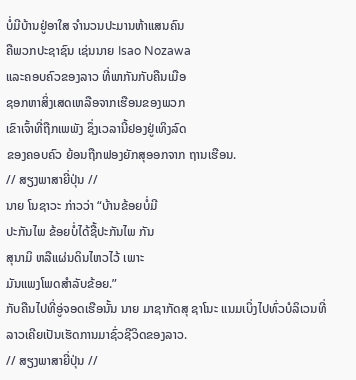ບໍ່ມີບ້ານຢູ່ອາໃສ ຈໍານວນປະມານຫ້າແສນຄົນ
ຄືພວກປະຊາຊົນ ເຊ່ນນາຍ Isao Nozawa
ແລະຄອບຄົວຂອງລາວ ທີ່ພາກັນກັບຄືນເມືອ
ຊອກຫາສິ່ງເສດເຫລືອຈາກເຮືອນຂອງພວກ
ເຂົາເຈົ້າທີ່ຖືກເພພັງ ຊຶ່ງເວລານີ້ຢອງຢູ່ເທິງລົດ
ຂອງຄອບຄົວ ຍ້ອນຖືກຟອງຍັກສຸອອກຈາກ ຖານເຮືອນ.
// ສຽງພາສາຍີ່ປຸ່ນ //
ນາຍ ໂນຊາວະ ກ່າວວ່າ “ບ້ານຂ້ອຍບໍ່ມີ
ປະກັນໄພ ຂ້ອຍບໍ່ໄດ້ຊື້ປະກັນໄພ ກັນ
ສຸນາມິ ຫລືແຜ່ນດິນໄຫວໄວ້ ເພາະ
ມັນແພງໂພດສໍາລັບຂ້ອຍ.”
ກັບຄືນໄປທີ່ອູ່ຈອດເຮືອນັ້ນ ນາຍ ມາຊາກັດສຸ ຊາໂນະ ແນມເບິ່ງໄປທົ່ວບໍລິເວນທີ່ລາວເຄີຍເປັນເຮັດການມາຊົ່ວຊີວິດຂອງລາວ.
// ສຽງພາສາຍີ່ປຸ່ນ //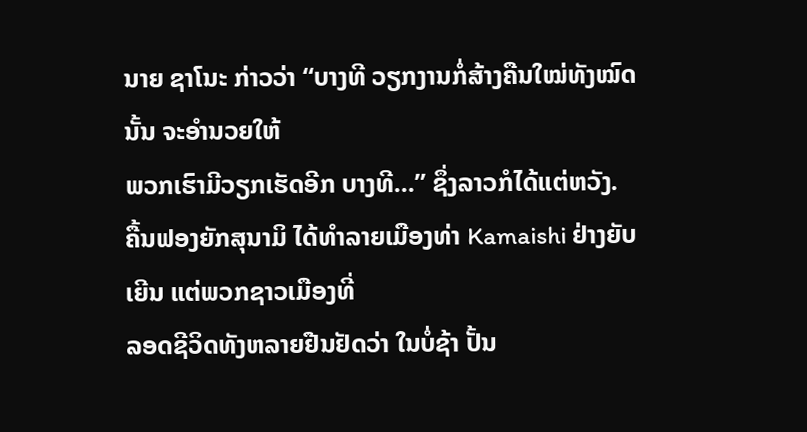ນາຍ ຊາໂນະ ກ່າວວ່າ “ບາງທີ ວຽກງານກໍ່ສ້າງຄືນໃໝ່ທັງໝົດນັ້ນ ຈະອໍານວຍໃຫ້
ພວກເຮົາມີວຽກເຮັດອີກ ບາງທີ...” ຊຶ່ງລາວກໍໄດ້ແຕ່ຫວັງ.
ຄື້ນຟອງຍັກສຸນາມິ ໄດ້ທໍາລາຍເມືອງທ່າ Kamaishi ຢ່າງຍັບເຍີນ ແຕ່ພວກຊາວເມືອງທີ່
ລອດຊີວິດທັງຫລາຍຢືນຢັດວ່າ ໃນບໍ່ຊ້າ ປັ້ນ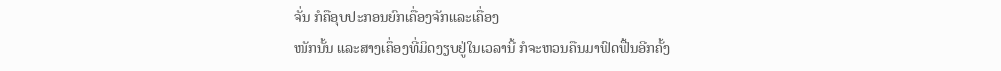ຈັ່ນ ກໍຄືອຸບປະກອນຍົກເຄື່ອງຈັກແລະເຄື່ອງ
ໜັກນັ້ນ ແລະສາງເຄຶ່ອງທີ່ມິດງຽບຢູ່ໃນເວລານີ້ ກໍຈະຫວນຄືນມາຟົດຟື້ນອີກຄັ້ງ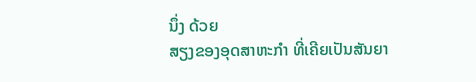ນຶ່ງ ດ້ວຍ
ສຽງຂອງອຸດສາຫະກໍາ ທີ່ເຄີຍເປັນສັນຍາ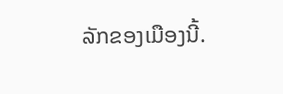ລັກຂອງເມືອງນີ້.